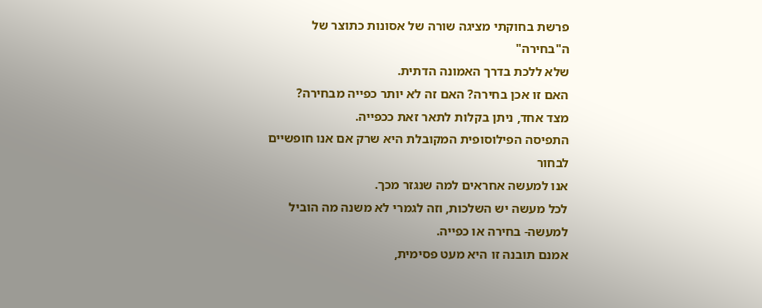פרשת בחוקתי מציגה שורה של אסונות כתוצר של ה"בחירה"
שלא ללכת בדרך האמונה הדתית.
האם זו אכן בחירה? האם זה לא יותר כפייה מבחירה?
מצד אחד, ניתן בקלות לתאר זאת ככפייה.
התפיסה הפילוסופית המקובלת היא שרק אם אנו חופשיים לבחור
אנו למעשה אחראים למה שנגזר מכך.
לכל מעשה יש השלכות, וזה לגמרי לא משנה מה הוביל
למעשה- בחירה או כפייה.
אמנם תובנה זו היא מעט פסימית,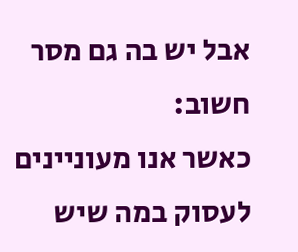אבל יש בה גם מסר חשוב:
כאשר אנו מעוניינים לעסוק במה שיש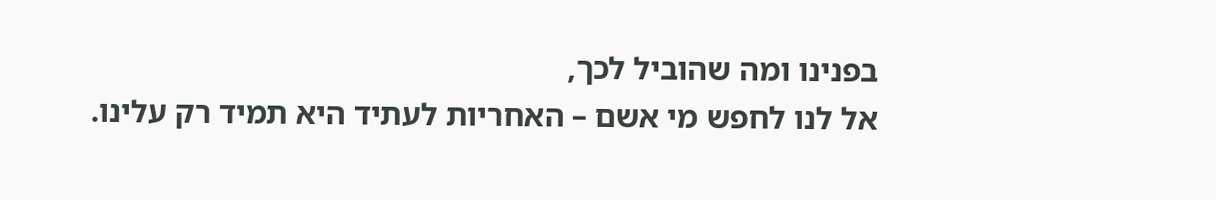בפנינו ומה שהוביל לכך,
אל לנו לחפש מי אשם – האחריות לעתיד היא תמיד רק עלינו.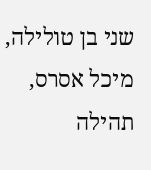שני בן טולילה, מיכל אסרס, תהילה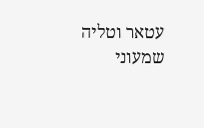עטאר וטליה שמעוני